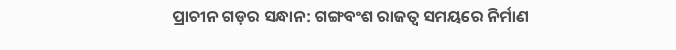ପ୍ରାଚୀନ ଗଡ଼ର ସନ୍ଧାନ: ଗଙ୍ଗବଂଶ ରାଜତ୍ବ ସମୟରେ ନିର୍ମାଣ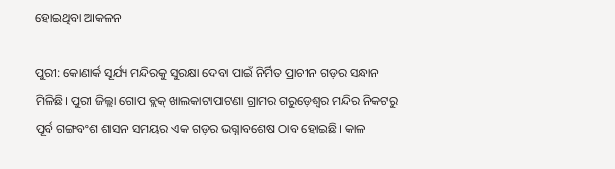ହୋଇଥିବା ଆକଳନ

ପୁରୀ: କୋଣାର୍କ ସୂର୍ଯ୍ୟ ମନ୍ଦିରକୁ ସୁରକ୍ଷା ଦେବା ପାଇଁ ନିର୍ମିତ ପ୍ରାଚୀନ ଗଡ଼ର ସନ୍ଧାନ ମିଳିଛି। ପୁରୀ ଜିଲ୍ଲା ଗୋପ ବ୍ଲକ୍‌ ଖାଲକାଟାପାଟଣା ଗ୍ରାମର ଗରୁଡ଼େଶ୍ବର ମନ୍ଦିର ନିକଟରୁ ପୂର୍ବ ଗଙ୍ଗବଂଶ ଶାସନ ସମୟର ଏକ ଗଡ଼ର ଭଗ୍ନାବଶେଷ ଠାବ ହୋଇଛି। କାଳ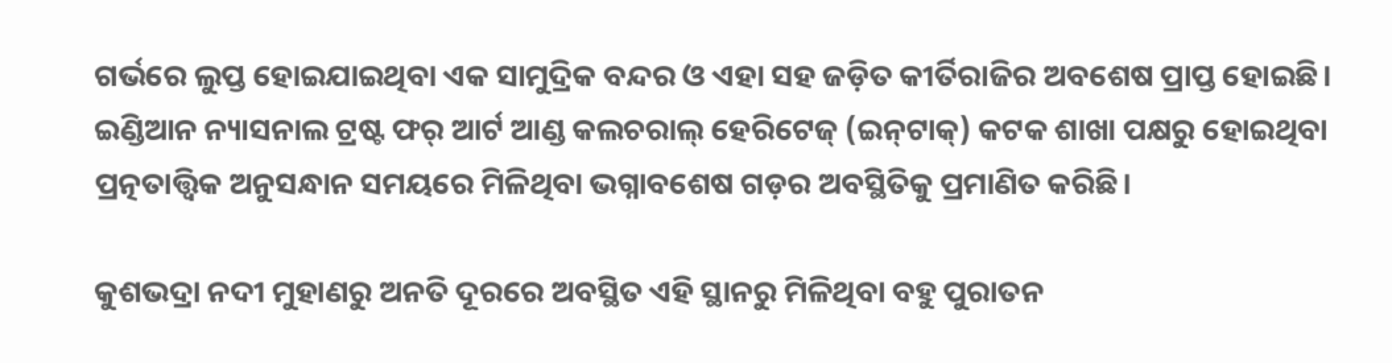ଗର୍ଭରେ ଲୁପ୍ତ ହୋଇଯାଇଥିବା ଏକ ସାମୁଦ୍ରିକ ବନ୍ଦର ଓ ଏହା ସହ ଜଡ଼ିତ କୀର୍ତିରାଜିର ଅବଶେଷ ପ୍ରାପ୍ତ ହୋଇଛି। ଇଣ୍ଡିଆନ ନ୍ୟାସନାଲ ଟ୍ରଷ୍ଟ ଫର୍‌ ଆର୍ଟ ଆଣ୍ଡ କଲଚରାଲ୍‌ ହେରିଟେଜ୍‌ (ଇନ୍‌ଟାକ୍‌) କଟକ ଶାଖା ପକ୍ଷରୁ ହୋଇଥିବା ପ୍ରତ୍ନତାତ୍ତ୍ବିକ ଅନୁସନ୍ଧାନ ସମୟରେ ମିଳିଥିବା ଭଗ୍ନାବଶେଷ ଗଡ଼ର ଅବସ୍ଥିତିକୁ ପ୍ରମାଣିତ କରିଛି।

କୁଶଭଦ୍ରା ନଦୀ ମୁହାଣରୁ ଅନତି ଦୂରରେ ଅବସ୍ଥିତ ଏହି ସ୍ଥାନରୁ ମିଳିଥିବା ବହୁ ପୁରାତନ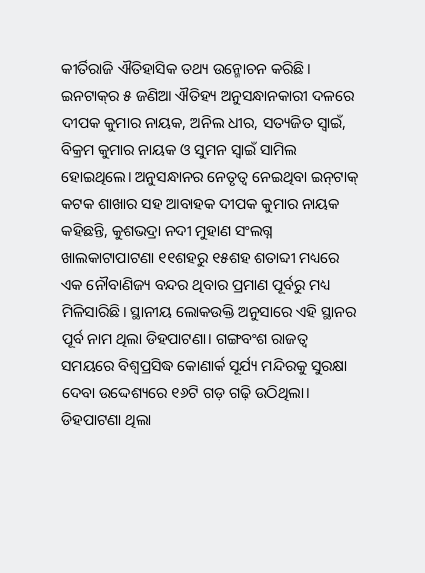କୀର୍ତିରାଜି ଐତିହାସିକ ତଥ୍ୟ ଉନ୍ମୋଚନ କରିଛି। ଇନଟାକ୍‌ର ୫ ଜଣିଆ ଐତିହ୍ୟ ଅନୁସନ୍ଧାନକାରୀ ଦଳରେ ଦୀପକ କୁମାର ନାୟକ, ଅନିଲ ଧୀର, ସତ୍ୟଜିତ ସ୍ୱାଇଁ, ବିକ୍ରମ କୁମାର ନାୟକ ଓ ସୁମନ ସ୍ୱାଇଁ ସାମିଲ ହୋଇଥିଲେ। ଅନୁସନ୍ଧାନର ନେତୃତ୍ବ ନେଇଥିବା ଇନ୍‌ଟାକ୍‌ କଟକ ଶାଖାର ସହ ଆବାହକ ଦୀପକ କୁମାର ନାୟକ କହିଛନ୍ତି, କୁଶଭଦ୍ରା ନଦୀ ମୁହାଣ ସଂଲଗ୍ନ ଖାଲକାଟାପାଟଣା ୧୧ଶହରୁ ୧୫ଶହ ଶତାବ୍ଦୀ ମଧ୍ୟରେ ଏକ ନୌବାଣିଜ୍ୟ ବନ୍ଦର ଥିବାର ପ୍ରମାଣ ପୂର୍ବରୁ ମଧ୍ୟ ମିଳିସାରିଛି। ସ୍ଥାନୀୟ ଲୋକଉକ୍ତି ଅନୁସାରେ ଏହି ସ୍ଥାନର ପୂର୍ବ ନାମ ଥିଲା ଡିହପାଟଣା। ଗଙ୍ଗବଂଶ ରାଜତ୍ବ ସମୟରେ ବିଶ୍ବପ୍ରସିଦ୍ଧ କୋଣାର୍କ ସୂର୍ଯ୍ୟ ମନ୍ଦିରକୁ ସୁରକ୍ଷା ଦେବା ଉଦ୍ଦେଶ୍ୟରେ ୧୬ଟି ଗଡ଼ ଗଢ଼ି ଉଠିଥିଲା। ଡିହପାଟଣା ଥିଲା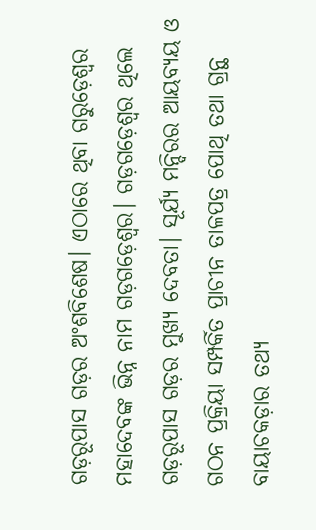ଗଡ଼ରୂପାସ ଗଡ଼ର ଅଂଶବିଶେଷ। ଏଠାରେ ଥିବା ଗରୁଡ଼େଶ୍ବର ମହାଦେବଙ୍କ ଭିନ୍ନ ନାମ ଗଡ଼ଗଡ଼େଶ୍ବର। ଗଡ଼ଗଡ଼େଶ୍ବର ଥିଲେ ଗଡ଼ରୂପାସ ଗଡ଼ର ମୁଖ୍ୟ ଦେବତା। ସୂର୍ଯ୍ୟ ମନ୍ଦିରର ଆୟବ୍ୟୟ ଓ ଗଠନ ପ୍ରକ୍ରିୟା ସମ୍ପର୍କିତ ପ୍ରାଚୀନ ତାଳପତ୍ର ପୋଥି ତଥା ଗ୍ରନ୍ଥ ବାୟାଚକଡ଼ାର ତଥ୍ୟ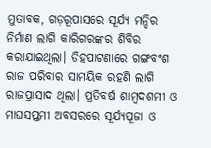ମୁତାବକ, ଗଡ଼ରୂପାସରେ ସୂର୍ଯ୍ୟ ମନ୍ଦିର ନିର୍ମାଣ ଲାଗି କାରିଗରଙ୍କର ଶିବିର କରାଯାଇଥିଲା। ଡିହପାଟଣାରେ ଗଙ୍ଗବଂଶ ରାଜ ପରିବାର ସାମୟିକ ରହଣି ଲାଗି ରାଜପ୍ରାସାଦ ଥିଲା। ପ୍ରତିବର୍ଷ ଶାମ୍ବଦଶମୀ ଓ ମାଘସପ୍ତମୀ ଅବସରରେ ସୂର୍ଯ୍ୟପୂଜା ଓ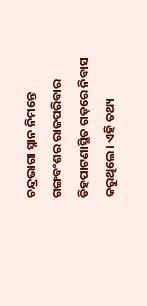ଚନ୍ଦ୍ରଭାଗା ସ୍ନାନ ନିମନ୍ତେ ଗଙ୍ଗବଂଶର ରାଜପରିବାର ଡିହପାଟଣାସ୍ଥିତ ଗଡ଼ରେ ନିବାସ କରୁଥିଲେ। ଏହି ତଥ୍ୟ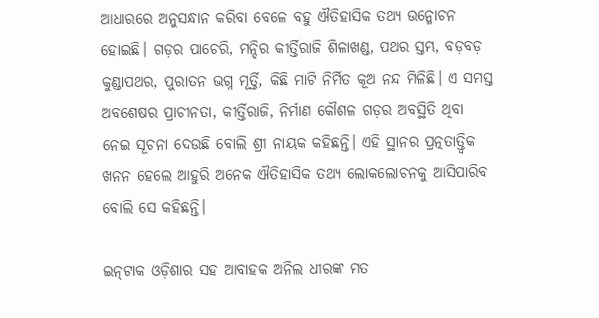ଆଧାରରେ ଅନୁସନ୍ଧାନ କରିବା ବେଳେ ବହୁ ଐତିହାସିକ ତଥ୍ୟ ଉନ୍ମୋଚନ ହୋଇଛି। ଗଡ଼ର ପାଚେରି, ମନ୍ଦିର କୀର୍ତ୍ତିରାଜି ଶିଳାଖଣ୍ଡ, ପଥର ସ୍ତମ୍ଭ, ବଡ଼ବଡ଼ କୁଣ୍ଡାପଥର, ପୁରାତନ ଭଗ୍ନ ମୂର୍ତ୍ତି, କିଛି ମାଟି ନିର୍ମିତ କୂଅ ନନ୍ଦ ମିଳିଛି। ଏ ସମସ୍ତ ଅବଶେଷର ପ୍ରାଚୀନତା, କୀର୍ତ୍ତିରାଜି, ନିର୍ମାଣ କୌଶଳ ଗଡ଼ର ଅବସ୍ଥିତି ଥିବା ନେଇ ସୂଚନା ଦେଉଛି ବୋଲି ଶ୍ରୀ ନାୟକ କହିଛନ୍ତି। ଏହି ସ୍ଥାନର ପ୍ରତ୍ନତାତ୍ତ୍ବିକ ଖନନ ହେଲେ ଆହୁରି ଅନେକ ଐତିହାସିକ ତଥ୍ୟ ଲୋକଲୋଚନକୁ ଆସିପାରିବ ବୋଲି ସେ କହିଛନ୍ତି।

ଇନ୍‌ଟାକ ଓଡ଼ିଶାର ସହ ଆବାହକ ଅନିଲ ଧୀରଙ୍କ ମତ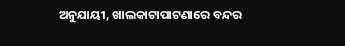ଅନୁଯାୟୀ, ଖାଲକାଟାପାଟଣାରେ ବନ୍ଦର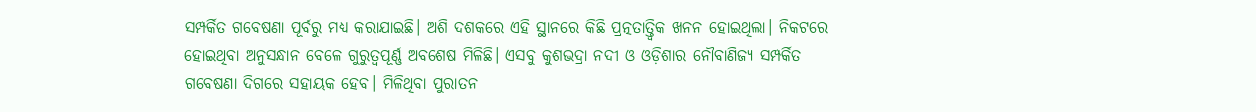ସମ୍ପର୍କିତ ଗବେଷଣା ପୂର୍ବରୁ ମଧ୍ୟ କରାଯାଇଛି। ଅଶି ଦଶକରେ ଏହି ସ୍ଥାନରେ କିଛି ପ୍ରତ୍ନତାତ୍ତ୍ବିକ ଖନନ ହୋଇଥିଲା। ନିକଟରେ ହୋଇଥିବା ଅନୁସନ୍ଧାନ ବେଳେ ଗୁରୁତ୍ବପୂର୍ଣ୍ଣ ଅବଶେଷ ମିଳିଛି। ଏସବୁ କୁଶଭଦ୍ରା ନଦୀ ଓ ଓଡ଼ିଶାର ନୌବାଣିଜ୍ୟ ସମ୍ପର୍କିତ ଗବେଷଣା ଦିଗରେ ସହାୟକ ହେବ। ମିଳିଥିବା ପୁରାତନ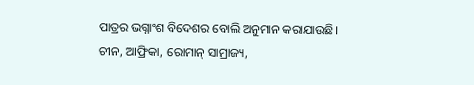ପାତ୍ରର ଭଗ୍ନାଂଶ ବିଦେଶର ବୋଲି ଅନୁମାନ କରାଯାଉଛି। ଚୀନ, ଆଫ୍ରିକା, ରୋମାନ୍‌ ସାମ୍ରାଜ୍ୟ,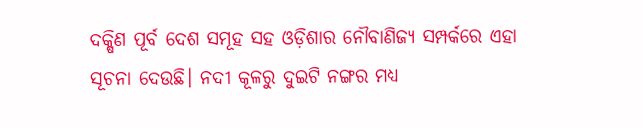ଦକ୍ଷିଣ ପୂର୍ବ ଦେଶ ସମୂହ ସହ ଓଡ଼ିଶାର ନୌବାଣିଜ୍ୟ ସମ୍ପର୍କରେ ଏହା ସୂଚନା ଦେଉଛି। ନଦୀ କୂଳରୁ ଦୁଇଟି ନଙ୍ଗର ମଧ୍ୟ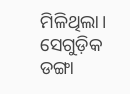ମିଳିଥିଲା। ସେଗୁଡ଼ିକ ଡଙ୍ଗା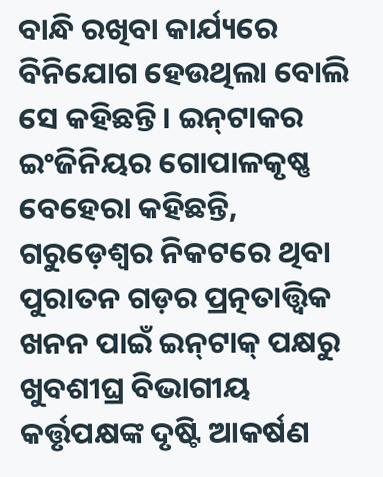ବାନ୍ଧି ରଖିବା କାର୍ଯ୍ୟରେ ବିନିଯୋଗ ହେଉଥିଲା ବୋଲି ସେ କହିଛନ୍ତି। ଇନ୍‌ଟାକର ଇଂଜିନିୟର ଗୋପାଳକୃଷ୍ଣ ବେହେରା କହିଛନ୍ତି, ଗରୁଡ଼େଶ୍ବର ନିକଟରେ ଥିବା ପୁରାତନ ଗଡ଼ର ପ୍ରତ୍ନତାତ୍ତ୍ବିକ ଖନନ ପାଇଁ ଇନ୍‌ଟାକ୍‌ ପକ୍ଷରୁ ଖୁବଶୀଘ୍ର ବିଭାଗୀୟ କର୍ତ୍ତୃପକ୍ଷଙ୍କ ଦୃଷ୍ଟି ଆକର୍ଷଣ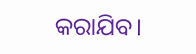କରାଯିବ।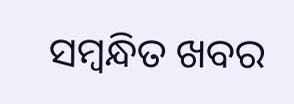ସମ୍ବନ୍ଧିତ ଖବର